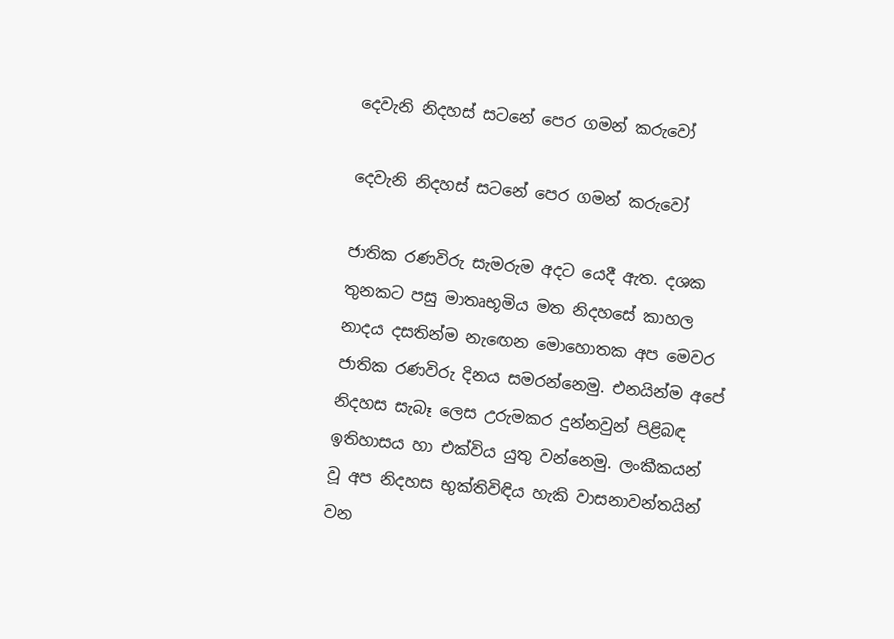දෙවැනි නිදහස් සටනේ පෙර ගමන් කරුවෝ

දෙවැනි නිදහස් සටනේ පෙර ගමන් කරුවෝ

ජාතික රණවිරු සැමරුම අදට යෙදී ඇත. දශක තුනකට පසු මාතෘභූමිය මත නිදහසේ කාහල නාදය දසතින්ම නැඟෙන මොහොතක අප මෙවර ජාතික රණවිරු දිනය සමරන්නෙමු. එනයින්ම අපේ නිදහස සැබෑ ලෙස උරුමකර දුන්නවුන් පිළිබඳ ඉතිහාසය හා එක්විය යුතු වන්නෙමු. ලංකීකයන් වූ අප නිදහස භුක්තිවිඳිය හැකි වාසනාවන්තයින් වන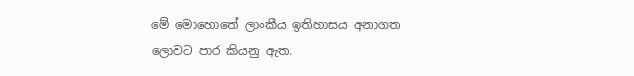මේ මොහොතේ ලාංකීය ඉතිහාසය අනාගත ලොවට පාර කියනු ඇත.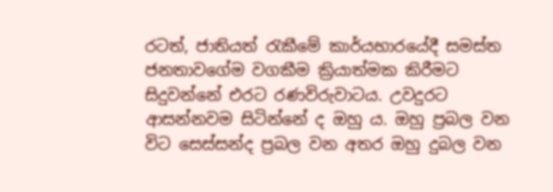රටත්, ජාතියත් රැකීමේ කාර්යභාරයේදී සමස්ත ජනතාවගේම වගකීම ක්‍රියාත්මක කිරීමට සිදුවන්නේ එරට රණවිරුවාටය. උවදුරට ආසන්නවම සිටින්නේ ද ඔහු ය. ඔහු ප්‍රබල වන විට සෙස්සන්ද ප්‍රබල වන අතර ඔහු දුබල වන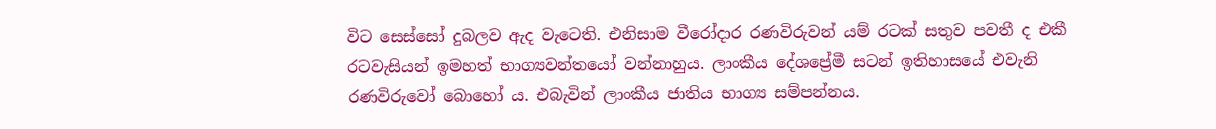විට සෙස්සෝ දුබලව ඇද වැටෙති. එනිසාම වීරෝදාර රණවිරුවන් යම් රටක් සතුව පවතී ද එකී රටවැසියන් ඉමහත් භාග්‍යවන්තයෝ වන්නාහුය. ලාංකීය දේශප්‍රේමී සටන් ඉතිහාසයේ එවැනි රණවිරුවෝ බොහෝ ය. එබැවින් ලාංකීය ජාතිය භාග්‍ය සම්පන්නය.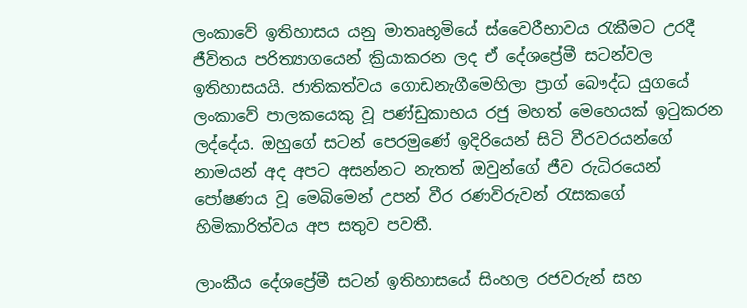ලංකාවේ ඉතිහාසය යනු මාතෘභූමියේ ස්වෛරීභාවය රැකීමට උරදී ජීවිතය පරිත්‍යාගයෙන් ක්‍රියාකරන ලද ඒ දේශප්‍රේමී සටන්වල ඉතිහාසයයි. ජාතිකත්වය ගොඩනැගීමෙහිලා ප්‍රාග් බෞද්ධ යුගයේ ලංකාවේ පාලකයෙකු වූ පණ්ඩුකාභය රජු මහත් මෙහෙයක් ඉටුකරන ලද්දේය. ඔහුගේ සටන් පෙරමුණේ ඉදිරියෙන් සිටි වීරවරයන්ගේ නාමයන් අද අපට අසන්නට නැතත් ඔවුන්ගේ ජීව රුධිරයෙන් පෝෂණය වූ මෙබිමෙන් උපන් වීර රණවිරුවන් රැසකගේ හිමිකාරිත්වය අප සතුව පවතී.

ලාංකීය දේශප්‍රේමී සටන් ඉතිහාසයේ සිංහල රජවරුන් සහ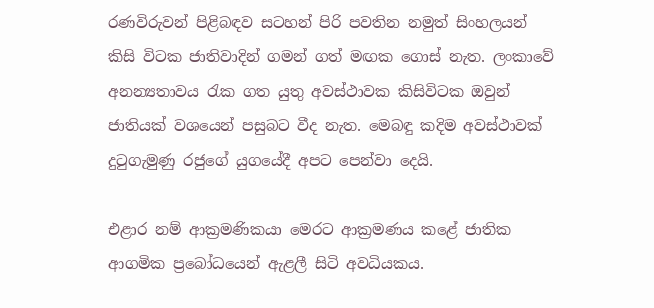රණවිරුවන් පිළිබඳව සටහන් පිරි පවතින නමුත් සිංහලයන් කිසි විටක ජාතිවාදින් ගමන් ගත් මඟක ගොස් නැත. ලංකාවේ අනන්‍යතාවය රැක ගත යුතු අවස්ථාවක කිසිවිටක ඔවුන් ජාතියක් වශයෙන් පසුබට වීද නැත. මෙබඳු කදිම අවස්ථාවක් දුටුගැමුණු රජුගේ යුගයේදී අපට පෙන්වා දෙයි.

එළාර නම් ආක්‍රමණිකයා මෙරට ආක්‍රමණය කළේ ජාතික ආගමික ප්‍රබෝධයෙන් ඇළලී සිටි අවධියකය.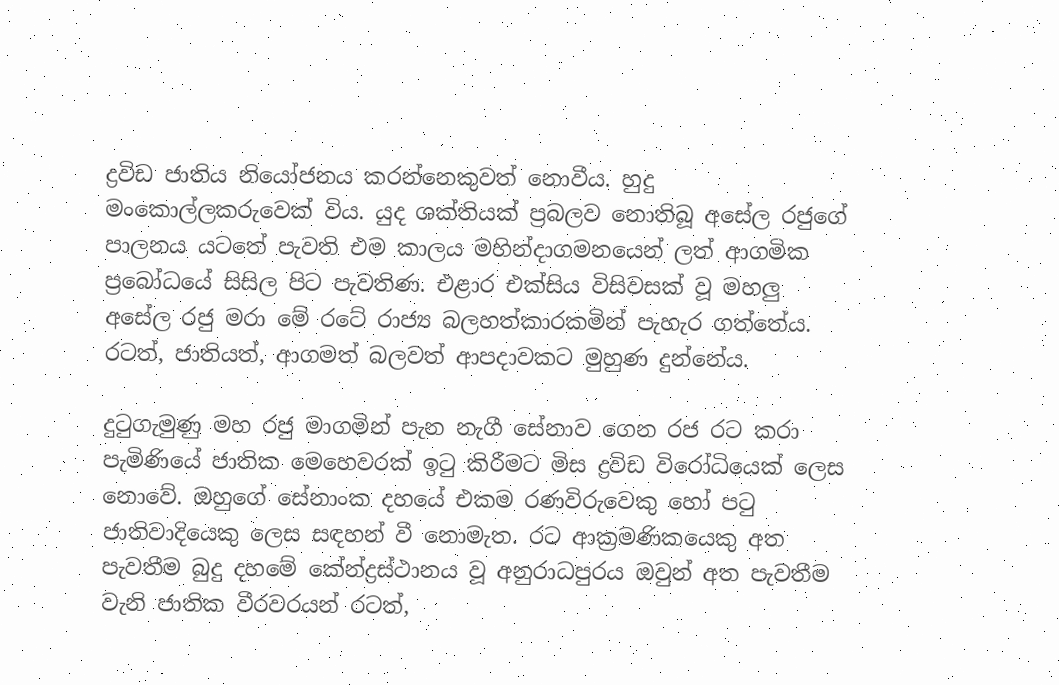ද්‍රවිඩ ජාතිය නියෝජනය කරන්නෙකුවත් නොවීය. හුදු මංකොල්ලකරුවෙක් විය. යුද ශක්තියක් ප්‍රබලව නොතිබූ අසේල රජුගේ පාලනය යටතේ පැවති එම කාලය මහින්දාගමනයෙන් ලත් ආගමික ප්‍රබෝධයේ සිසිල පිට පැවතිණ. එළාර එක්සිය විසිවසක් වූ මහලු අසේල රජු මරා මේ රටේ රාජ්‍ය බලහත්කාරකමින් පැහැර ගත්තේය. රටත්, ජාතියත්, ආගමත් බලවත් ආපදාවකට මුහුණ දුන්නේය.

දුටුගැමුණු මහ රජු මාගමින් පැන නැගී සේනාව ගෙන රජ රට කරා පැමිණියේ ජාතික මෙහෙවරක් ඉටු කිරීමට මිස ද්‍රවිඩ විරෝධියෙක් ලෙස නොවේ. ඔහුගේ සේනාංක දහයේ එකම රණවිරුවෙකු හෝ පටු ජාතිවාදියෙකු ලෙස සඳහන් වී නොමැත. රට ආක්‍රමණිකයෙකු අත පැවතීම බුදු දහමේ කේන්ද්‍රස්ථානය වූ අනුරාධපුරය ඔවුන් අත පැවතීම වැනි ජාතික වීරවරයන් රටත්,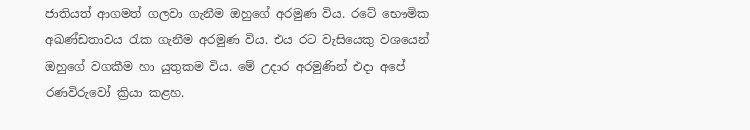ජාතියත් ආගමත් ගලවා ගැනීම ඔහුගේ අරමුණ විය. රටේ භෞමික අඛණ්ඩතාවය රැක ගැනීම අරමුණ විය. එය රට වැසියෙකු වශයෙන් ඔහුගේ වගකීම හා යුතුකම විය. මේ උදාර අරමුණින් එදා අපේ රණවිරුවෝ ක්‍රියා කළහ.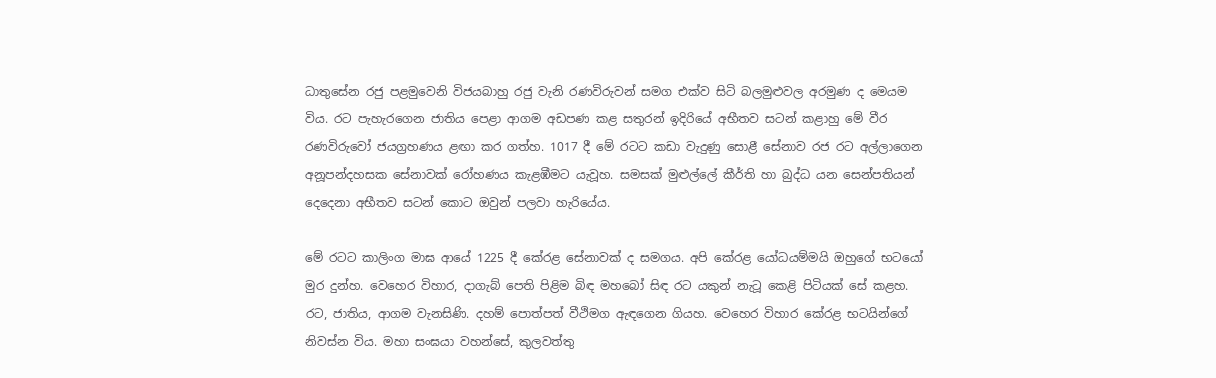ධාතුසේන රජු පළමුවෙනි විජයබාහු රජු වැනි රණවිරුවන් සමග එක්ව සිටි බලමුළුවල අරමුණ ද මෙයම විය. රට පැහැරගෙන ජාතිය පෙළා ආගම අඩපණ කළ සතුරන් ඉදිරියේ අභීතව සටන් කළාහු මේ වීර රණවිරුවෝ ජයග්‍රහණය ළඟා කර ගත්හ. 1017 දී මේ රටට කඩා වැදුණු සොළී සේනාව රජ රට අල්ලාගෙන අනූපන්දහසක සේනාවක් රෝහණය කැළඹීමට යැවූහ. සමසක් මුළුල්ලේ කීර්ති හා බුද්ධ යන සෙන්පතියන් දෙදෙනා අභීතව සටන් කොට ඔවුන් පලවා හැරියේය.

මේ රටට කාලිංග මාඝ ආයේ 1225 දී කේරළ සේනාවක් ද සමගය. අපි කේරළ යෝධයම්මයි ඔහුගේ භටයෝ මුර දුන්හ. වෙහෙර විහාර, දාගැබ් පෙති පිළිම බිඳ මහබෝ සිඳ රට යකුන් නැටූ කෙළි පිටියක් සේ කළහ. රට, ජාතිය, ආගම වැනසිණි. දහම් පොත්පත් වීථිමග ඇඳගෙන ගියහ. වෙහෙර විහාර කේරළ භටයින්ගේ නිවස්න විය. මහා සංඝයා වහන්සේ, කුලවත්තු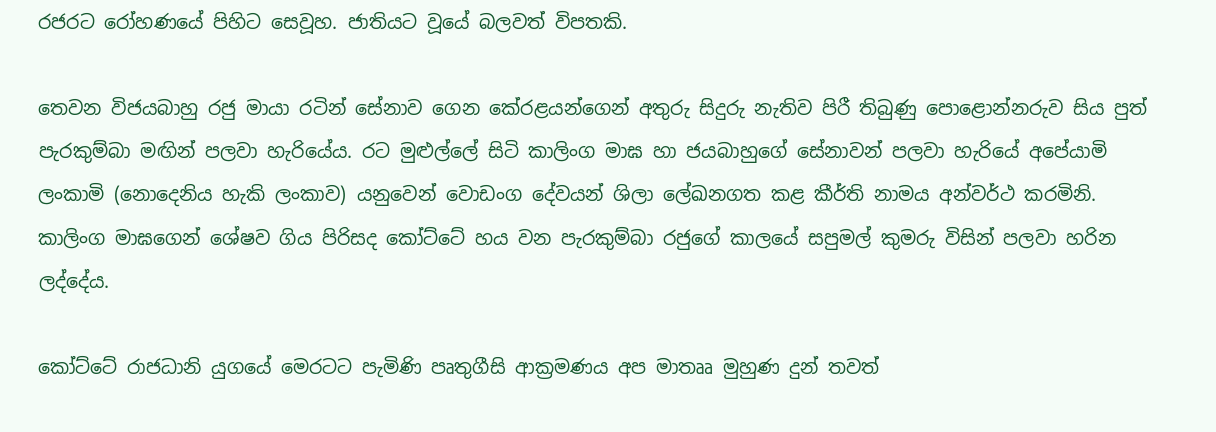රජරට රෝහණයේ පිහිට සෙවූහ. ජාතියට වූයේ බලවත් විපතකි.

තෙවන විජයබාහු රජු මායා රටින් සේනාව ගෙන කේරළයන්ගෙන් අතුරු සිදුරු නැතිව පිරී තිබුණු පොළොන්නරුව සිය පුත් පැරකුම්බා මඟින් පලවා හැරියේය. රට මුළුල්ලේ සිටි කාලිංග මාඝ හා ජයබාහුගේ සේනාවන් පලවා හැරියේ අපේයාමි ලංකාමි (නොදෙනිය හැකි ලංකාව) යනුවෙන් වොඩංග දේවයන් ශිලා ලේඛනගත කළ කීර්ති නාමය අන්වර්ථ කරමිනි. කාලිංග මාඝගෙන් ශේෂව ගිය පිරිසද කෝට්ටේ හය වන පැරකුම්බා රජුගේ කාලයේ සපුමල් කුමරු විසින් පලවා හරින ලද්දේය.

කෝට්ටේ රාජධානි යුගයේ මෙරටට පැමිණි පෘතුගීසි ආක්‍රමණය අප මාතෲ මුහුණ දුන් තවත්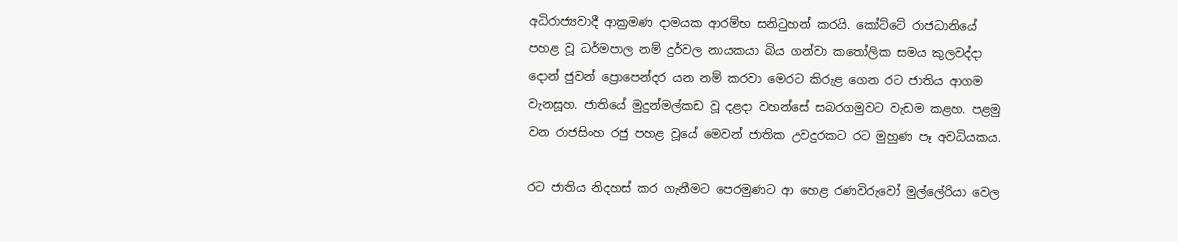අධිරාජ්‍යවාදී ආක්‍රමණ දාමයක ආරම්භ සනිටුහන් කරයි. කෝට්ටේ රාජධානියේ පහළ වූ ධර්මපාල නම් දුර්වල නායකයා බිය ගන්වා කතෝලික සමය කුලවද්දා දොන් ජුවන් ප්‍රොපෙන්දර යන නම් කරවා මෙරට කිරුළ ගෙන රට ජාතිය ආගම වැනසූහ. ජාතියේ මුදුන්මල්කඩ වූ දළදා වහන්සේ සබරගමුවට වැඩම කළහ. පළමු වන රාජසිංහ රජු පහළ වූයේ මෙවන් ජාතික උවදුරකට රට මුහුණ පෑ අවධියකය.

රට ජාතිය නිදහස් කර ගැනීමට පෙරමුණට ආ හෙළ රණවිරුවෝ මුල්ලේරියා වෙල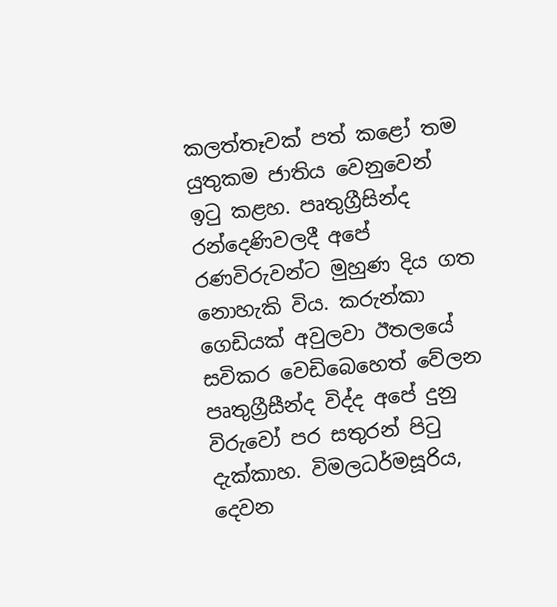කලත්තෑවක් පත් කළෝ තම යුතුකම ජාතිය වෙනුවෙන් ඉටු කළහ. පෘතුග්‍රීසින්ද රන්දෙණිවලදී අපේ රණවිරුවන්ට මුහුණ දිය ගත නොහැකි විය. කරුන්කා ගෙඩියක් අවුලවා ඊතලයේ සවිකර වෙඩිබෙහෙත් වේලන පෘතුග්‍රීසීන්ද විද්ද අපේ දුනු විරුවෝ පර සතුරන් පිටු දැක්කාහ. විමලධර්මසූරිය, දෙවන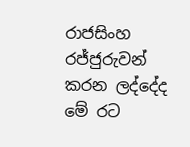රාජසිංහ රජ්ජුරුවන් කරන ලද්දේද මේ රට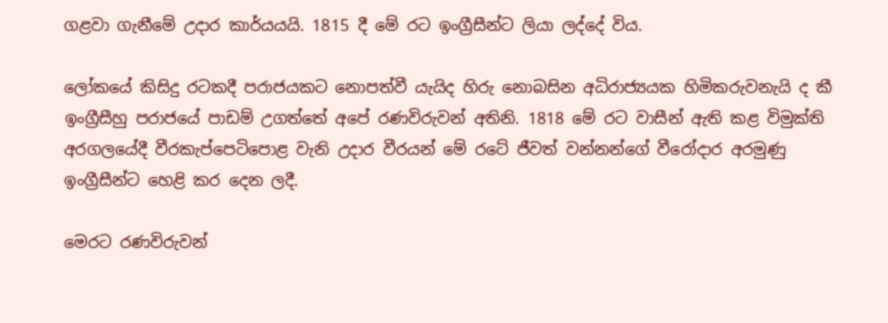ගළවා ගැනීමේ උදාර කාර්යයයි. 1815 දී මේ රට ඉංග්‍රීසීන්ට ලියා ලද්දේ විය.

ලෝකයේ කිසිදු රටකදී පරාජයකට නොපත්වී යැයිද හිරු නොබසින අධිරාජ්‍යයක හිමිකරුවනැයි ද කී ඉංග්‍රීසීහු පරාජයේ පාඩම් උගත්තේ අපේ රණවිරුවන් අතිනි. 1818 මේ රට වාසීන් ඇති කළ විමුක්ති අරගලයේදී වීරකැප්පෙටිපොළ වැනි උදාර වීරයන් මේ රටේ ජීවත් වන්නන්ගේ වීරෝදාර අරමුණු ඉංග්‍රීසීන්ට හෙළි කර දෙන ලදී.

මෙරට රණවිරුවන්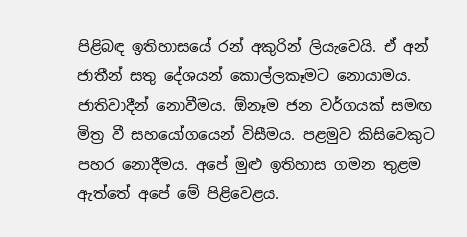පිළිබඳ ඉතිහාසයේ රන් අකුරින් ලියැවෙයි. ඒ අන් ජාතීන් සතු දේශයන් කොල්ලකෑමට නොයාමය. ජාතිවාදීන් නොවීමය. ඕනෑම ජන වර්ගයක් සමඟ මිත්‍ර වී සහයෝගයෙන් විසීමය. පළමුව කිසිවෙකුට පහර නොදීමය. අපේ මුළු ඉතිහාස ගමන තුළම ඇත්තේ අපේ මේ පිළිවෙළය.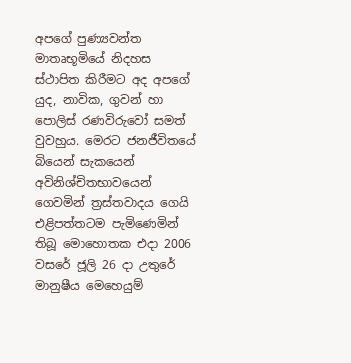අපගේ පුණ්‍යවන්ත මාතෘභූමියේ නිදහස ස්ථාපිත කිරීමට අද අපගේ යුද, නාවික, ගුවන් හා පොලිස් රණවිරුවෝ සමත් වුවහුය. මෙරට ජනජීවිතයේ බියෙන් සැකයෙන් අවිනිශ්චිතභාවයෙන් ගෙවමින් ත්‍රස්තවාදය ගෙයි එළිපත්තටම පැමිණෙමින් තිබූ මොහොතක එදා 2006 වසරේ ජූලි 26 දා උතුරේ මානුෂීය මෙහෙයුම්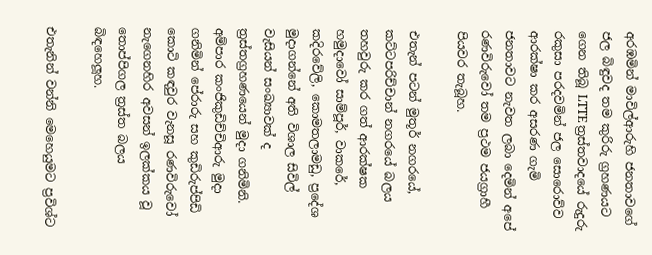අරඹමින් මාවිල්ආරුහි ජනතාවගේ ජල බිඳුවද තම කුරිරු ග්‍රහණයට ගෙන තිබූ LTTE ත්‍රස්තවාදයේ රුදුරු රකුසා පරදවමින් ජල සොරොව්ව ආරක්ෂා කර අසරණ ගැමි ජනතාවට නැවත ලබා දෙමින් අපේ රණවිරුවෝ තම ප්‍රථම ජයග්‍රාහී පියවර තැබූහ.

එතැන් පටන් මුතූර් නගරයේ, කට්ටපරිච්චාන් නගරයේ බලය තහවුරු කර ගත් ආරක්ෂක හමුදාවෝ සාම්පූර්, වාකරේ, කදිරවේලි, කොමතලාමඩු, ප්‍රදේශ මුදාගන්නේ අති විශාල සිවිල් වැසියන් සංඛ්‍යාවක් ද ත්‍රස්තග්‍රහණයෙන් මුදා ගනිමිනි. අම්පාර කංජිකුඩිච්චිආරු මුදා ගනිමින් පේරාරු සහ කුඩිරුප්පිඩි කොටි කඳවුර වැනසූ රණවිරුවෝ නැගෙනහිර අවසන් ඉලක්කය වූ තොප්පිගල ත්‍රස්ත බලය බිඳහෙලූහ.

එතැනින් වන්නි මෙහෙයුමට ප්‍රවිශ්ට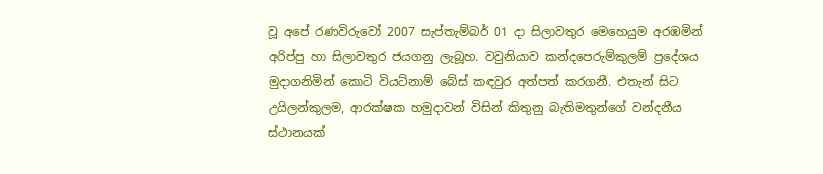වූ අපේ රණවිරුවෝ 2007 සැප්තැම්බර් 01 දා සිලාවතුර මෙහෙයුම අරඹමින් අරිප්පු හා සිලාවතුර ජයගනු ලැබූහ. වවුනියාව කන්දපෙරුම්කුලම් ප්‍රදේශය මුදාගනිමින් කොටි වියට්නාම් බේස් කඳවුර අත්පත් කරගනී. එතැන් සිට උයිලන්කුලම, ආරක්ෂක හමුදාවන් විසින් කිතුනු බැතිමතුන්ගේ වන්දනීය ස්ථානයක්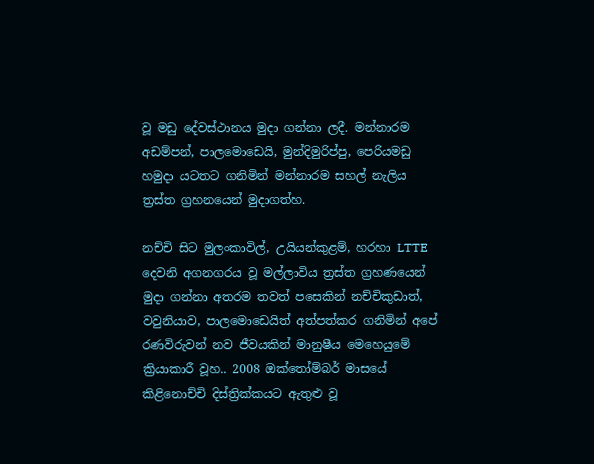වූ මඩු දේවස්ථානය මුදා ගන්නා ලදී. මන්නාරම අඩම්පන්, පාලමොඩෙයි, මුන්දිමුරිප්පු, පෙරියමඩු හමුදා යටතට ගනිමින් මන්නාරම සහල් නැලිය ත්‍රස්ත ග්‍රහනයෙන් මුදාගත්හ.

නච්චි සිට මුලංකාවිල්, උයියන්කුළම්, හරහා LTTE දෙවනි අගනගරය වූ මල්ලාවිය ත්‍රස්ත ග්‍රහණයෙන් මුදා ගන්නා අතරම තවත් පසෙකින් නච්චිකුඩාත්, වවුනියාව, පාලමොඩෙයිත් අත්පත්කර ගනිමින් අපේ රණවිරුවන් නව ජීවයකින් මානුෂීය මෙහෙයුමේ ක්‍රියාකාරී වූහ.. 2008 ඔක්තෝම්බර් මාසයේ කිළිනොච්චි දිස්ත්‍රික්කයට ඇතුළු වූ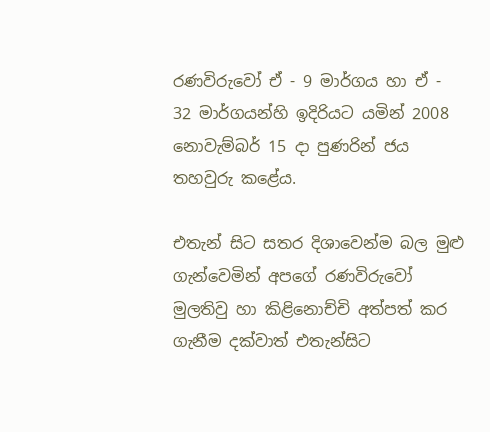රණවිරුවෝ ඒ - 9 මාර්ගය හා ඒ - 32 මාර්ගයන්හි ඉදිරියට යමින් 2008 නොවැම්බර් 15 දා පුණරින් ජය තහවුරු කළේය.

එතැන් සිට සතර දිශාවෙන්ම බල මුළු ගැන්වෙමින් අපගේ රණවිරුවෝ මුලතිවු හා කිළිනොච්චි අත්පත් කර ගැනීම දක්වාත් එතැන්සිට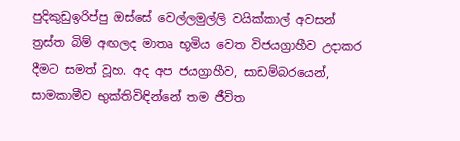පුදිකුඩුඉරිප්පු ඔස්සේ වෙල්ලමුල්ලි වයික්කාල් අවසන් ත්‍රස්ත බිම් අඟලද මාතෘ භූමිය වෙත විජයග්‍රාහීව උදාකර දීමට සමත් වූහ. අද අප ජයග්‍රාහීව, සාඩම්බරයෙන්, සාමකාමීව භුක්තිවිඳින්නේ තම ජීවිත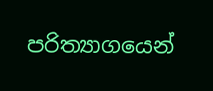පරිත්‍යාගයෙන්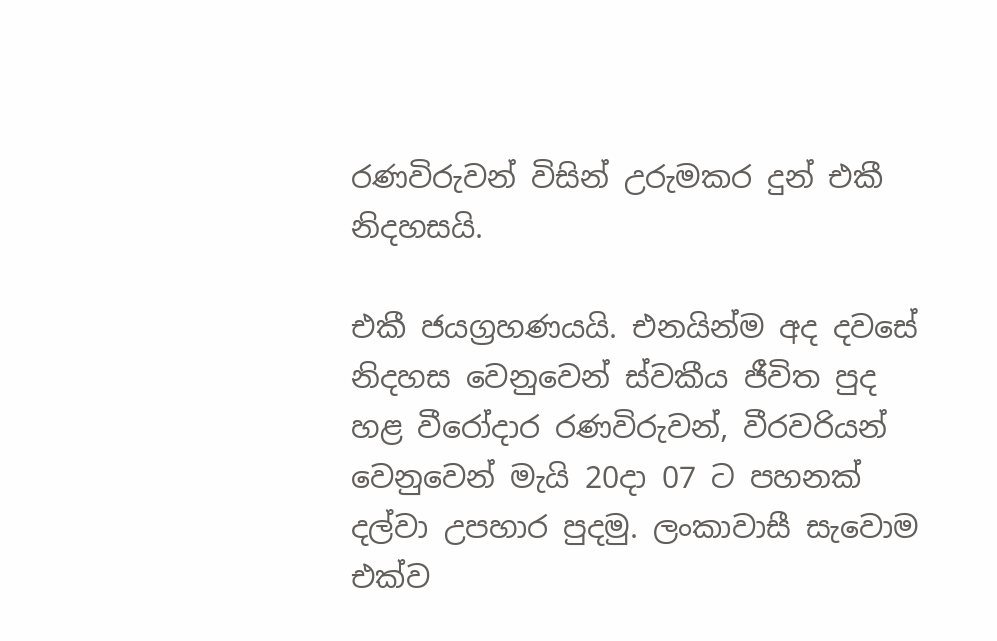රණවිරුවන් විසින් උරුමකර දුන් එකී නිදහසයි.

එකී ජයග්‍රහණයයි. එනයින්ම අද දවසේ නිදහස වෙනුවෙන් ස්වකීය ජීවිත පුද හළ වීරෝදාර රණවිරුවන්, වීරවරියන් වෙනුවෙන් මැයි 20දා 07 ට පහනක් දල්වා උපහාර පුදමු. ලංකාවාසී සැවොම එක්ව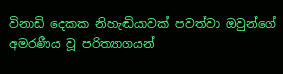විනාඩි දෙකක නිහැඬියාවක් පවත්වා ඔවුන්ගේ අමරණීය වූ පරිත්‍යාගයන්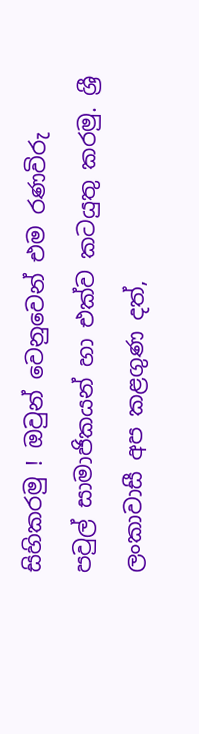සිහිකරමු ! ඔවුන් වෙනුවෙන් එම රණවිරු පවුල් සාමාජිකයන් හා එක්ව කටයුතු කරමු. ශ්‍රී ලංකාවාසී අප කළගුණ දත්,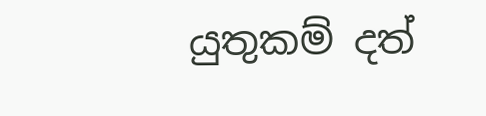යුතුකම් දත්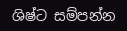ශිෂ්ට සම්පන්න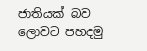ජාතියක් බව ලොවට පහදමු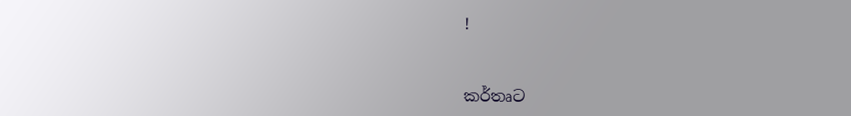!



කර්තෘට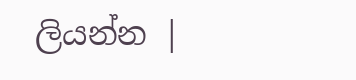ලියන්න |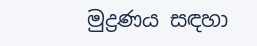මුද්‍රණය සඳහා